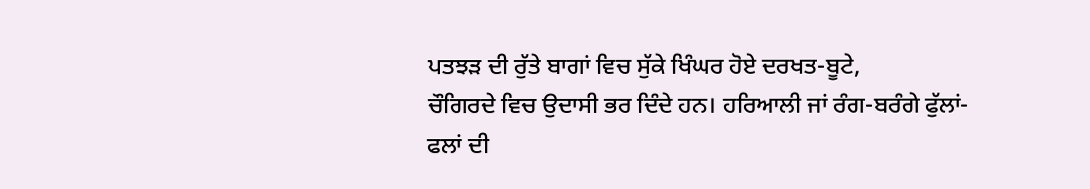ਪਤਝੜ ਦੀ ਰੁੱਤੇ ਬਾਗਾਂ ਵਿਚ ਸੁੱਕੇ ਖਿੰਘਰ ਹੋਏ ਦਰਖਤ-ਬੂਟੇ,
ਚੌਗਿਰਦੇ ਵਿਚ ਉਦਾਸੀ ਭਰ ਦਿੰਦੇ ਹਨ। ਹਰਿਆਲੀ ਜਾਂ ਰੰਗ-ਬਰੰਗੇ ਫੁੱਲਾਂ-ਫਲਾਂ ਦੀ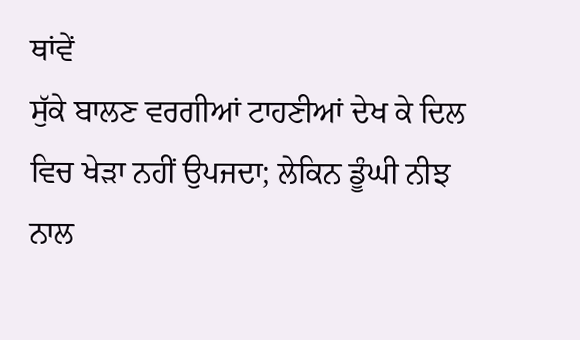ਥਾਂਵੇਂ
ਸੁੱਕੇ ਬਾਲਣ ਵਰਗੀਆਂ ਟਾਹਣੀਆਂ ਦੇਖ ਕੇ ਦਿਲ ਵਿਚ ਖੇੜਾ ਨਹੀਂ ਉਪਜਦਾ; ਲੇਕਿਨ ਡੂੰਘੀ ਨੀਝ
ਨਾਲ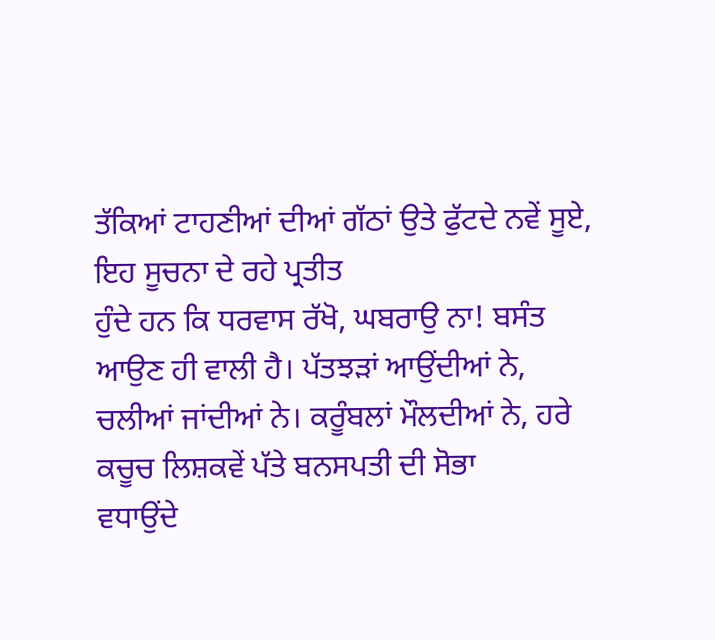ਤੱਕਿਆਂ ਟਾਹਣੀਆਂ ਦੀਆਂ ਗੱਠਾਂ ਉਤੇ ਫੁੱਟਦੇ ਨਵੇਂ ਸੂਏ, ਇਹ ਸੂਚਨਾ ਦੇ ਰਹੇ ਪ੍ਰਤੀਤ
ਹੁੰਦੇ ਹਨ ਕਿ ਧਰਵਾਸ ਰੱਖੋ, ਘਬਰਾਉ ਨਾ! ਬਸੰਤ ਆਉਣ ਹੀ ਵਾਲੀ ਹੈ। ਪੱਤਝੜਾਂ ਆਉਂਦੀਆਂ ਨੇ,
ਚਲੀਆਂ ਜਾਂਦੀਆਂ ਨੇ। ਕਰੂੰਬਲਾਂ ਮੌਲਦੀਆਂ ਨੇ, ਹਰੇ ਕਚੂਚ ਲਿਸ਼ਕਵੇਂ ਪੱਤੇ ਬਨਸਪਤੀ ਦੀ ਸੋਭਾ
ਵਧਾਉਂਦੇ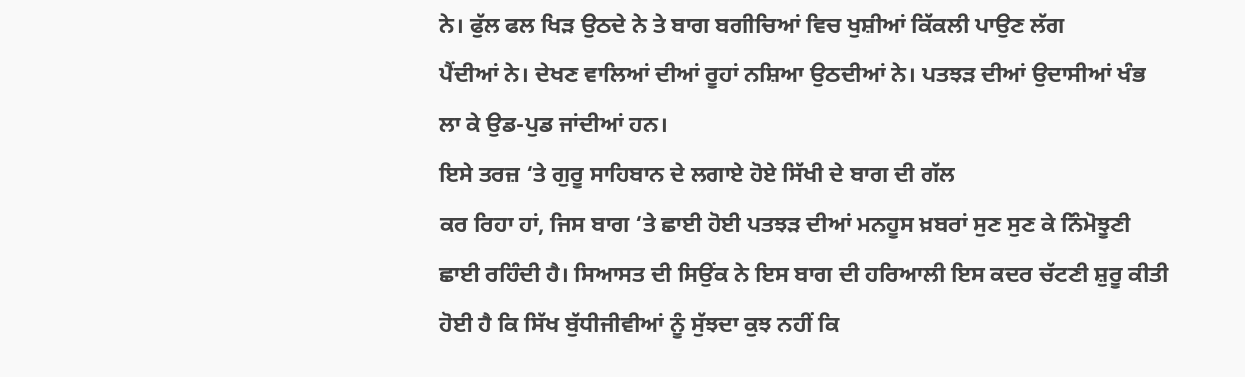ਨੇ। ਫੁੱਲ ਫਲ ਖਿੜ ਉਠਦੇ ਨੇ ਤੇ ਬਾਗ ਬਗੀਚਿਆਂ ਵਿਚ ਖੁਸ਼ੀਆਂ ਕਿੱਕਲੀ ਪਾਉਣ ਲੱਗ
ਪੈਂਦੀਆਂ ਨੇ। ਦੇਖਣ ਵਾਲਿਆਂ ਦੀਆਂ ਰੂਹਾਂ ਨਸ਼ਿਆ ਉਠਦੀਆਂ ਨੇ। ਪਤਝੜ ਦੀਆਂ ਉਦਾਸੀਆਂ ਖੰਭ
ਲਾ ਕੇ ਉਡ-ਪੁਡ ਜਾਂਦੀਆਂ ਹਨ।
ਇਸੇ ਤਰਜ਼ ‘ਤੇ ਗੁਰੂ ਸਾਹਿਬਾਨ ਦੇ ਲਗਾਏ ਹੋਏ ਸਿੱਖੀ ਦੇ ਬਾਗ ਦੀ ਗੱਲ
ਕਰ ਰਿਹਾ ਹਾਂ, ਜਿਸ ਬਾਗ ‘ਤੇ ਛਾਈ ਹੋਈ ਪਤਝੜ ਦੀਆਂ ਮਨਹੂਸ ਖ਼ਬਰਾਂ ਸੁਣ ਸੁਣ ਕੇ ਨਿੰਮੋਝੂਣੀ
ਛਾਈ ਰਹਿੰਦੀ ਹੈ। ਸਿਆਸਤ ਦੀ ਸਿਉਂਕ ਨੇ ਇਸ ਬਾਗ ਦੀ ਹਰਿਆਲੀ ਇਸ ਕਦਰ ਚੱਟਣੀ ਸ਼ੁਰੂ ਕੀਤੀ
ਹੋਈ ਹੈ ਕਿ ਸਿੱਖ ਬੁੱਧੀਜੀਵੀਆਂ ਨੂੰ ਸੁੱਝਦਾ ਕੁਝ ਨਹੀਂ ਕਿ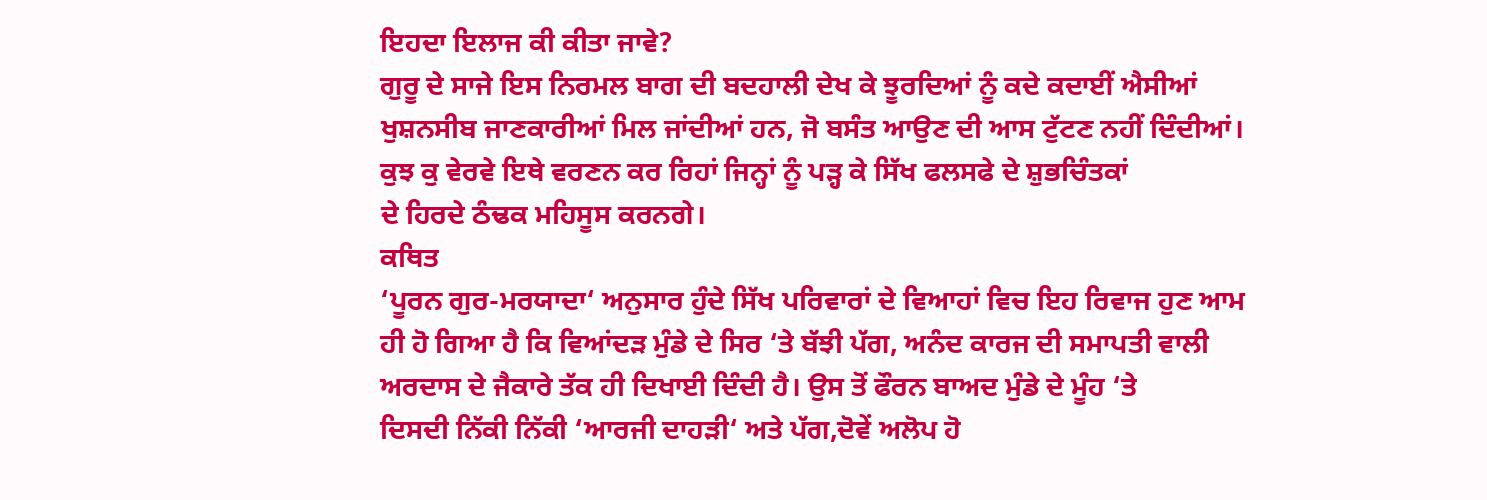ਇਹਦਾ ਇਲਾਜ ਕੀ ਕੀਤਾ ਜਾਵੇ?
ਗੁਰੂ ਦੇ ਸਾਜੇ ਇਸ ਨਿਰਮਲ ਬਾਗ ਦੀ ਬਦਹਾਲੀ ਦੇਖ ਕੇ ਝੂਰਦਿਆਂ ਨੂੰ ਕਦੇ ਕਦਾਈਂ ਐਸੀਆਂ
ਖੁਸ਼ਨਸੀਬ ਜਾਣਕਾਰੀਆਂ ਮਿਲ ਜਾਂਦੀਆਂ ਹਨ, ਜੋ ਬਸੰਤ ਆਉਣ ਦੀ ਆਸ ਟੁੱਟਣ ਨਹੀਂ ਦਿੰਦੀਆਂ।
ਕੁਝ ਕੁ ਵੇਰਵੇ ਇਥੇ ਵਰਣਨ ਕਰ ਰਿਹਾਂ ਜਿਨ੍ਹਾਂ ਨੂੰ ਪੜ੍ਹ ਕੇ ਸਿੱਖ ਫਲਸਫੇ ਦੇ ਸ਼ੁਭਚਿੰਤਕਾਂ
ਦੇ ਹਿਰਦੇ ਠੰਢਕ ਮਹਿਸੂਸ ਕਰਨਗੇ।
ਕਥਿਤ
‘ਪੂਰਨ ਗੁਰ-ਮਰਯਾਦਾ‘ ਅਨੁਸਾਰ ਹੁੰਦੇ ਸਿੱਖ ਪਰਿਵਾਰਾਂ ਦੇ ਵਿਆਹਾਂ ਵਿਚ ਇਹ ਰਿਵਾਜ ਹੁਣ ਆਮ
ਹੀ ਹੋ ਗਿਆ ਹੈ ਕਿ ਵਿਆਂਦੜ ਮੁੰਡੇ ਦੇ ਸਿਰ ‘ਤੇ ਬੱਝੀ ਪੱਗ, ਅਨੰਦ ਕਾਰਜ ਦੀ ਸਮਾਪਤੀ ਵਾਲੀ
ਅਰਦਾਸ ਦੇ ਜੈਕਾਰੇ ਤੱਕ ਹੀ ਦਿਖਾਈ ਦਿੰਦੀ ਹੈ। ਉਸ ਤੋਂ ਫੌਰਨ ਬਾਅਦ ਮੁੰਡੇ ਦੇ ਮੂੰਹ ‘ਤੇ
ਦਿਸਦੀ ਨਿੱਕੀ ਨਿੱਕੀ ‘ਆਰਜੀ ਦਾਹੜੀ‘ ਅਤੇ ਪੱਗ,ਦੋਵੇਂ ਅਲੋਪ ਹੋ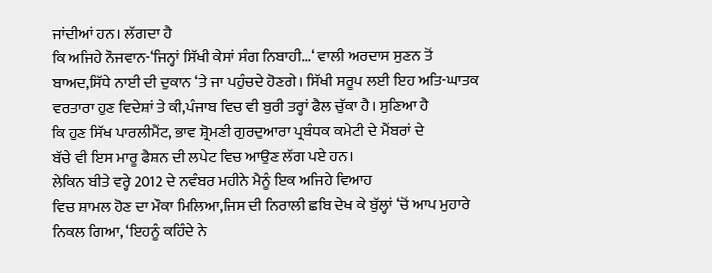ਜਾਂਦੀਆਂ ਹਨ। ਲੱਗਦਾ ਹੈ
ਕਿ ਅਜਿਹੇ ਨੌਜਵਾਨ-‘ਜਿਨ੍ਹਾਂ ਸਿੱਖੀ ਕੇਸਾਂ ਸੰਗ ਨਿਬਾਹੀ...‘ ਵਾਲੀ ਅਰਦਾਸ ਸੁਣਨ ਤੋਂ
ਬਾਅਦ,ਸਿੱਧੇ ਨਾਈ ਦੀ ਦੁਕਾਨ ‘ਤੇ ਜਾ ਪਹੁੰਚਦੇ ਹੋਣਗੇ। ਸਿੱਖੀ ਸਰੂਪ ਲਈ ਇਹ ਅਤਿ-ਘਾਤਕ
ਵਰਤਾਰਾ ਹੁਣ ਵਿਦੇਸ਼ਾਂ ਤੇ ਕੀ,ਪੰਜਾਬ ਵਿਚ ਵੀ ਬੁਰੀ ਤਰ੍ਹਾਂ ਫੈਲ ਚੁੱਕਾ ਹੈ। ਸੁਣਿਆ ਹੈ
ਕਿ ਹੁਣ ਸਿੱਖ ਪਾਰਲੀਮੈਂਟ, ਭਾਵ ਸ਼੍ਰੋਮਣੀ ਗੁਰਦੁਆਰਾ ਪ੍ਰਬੰਧਕ ਕਮੇਟੀ ਦੇ ਮੈਂਬਰਾਂ ਦੇ
ਬੱਚੇ ਵੀ ਇਸ ਮਾਰੂ ਫੈਸ਼ਨ ਦੀ ਲਪੇਟ ਵਿਚ ਆਉਣ ਲੱਗ ਪਏ ਹਨ।
ਲੇਕਿਨ ਬੀਤੇ ਵਰ੍ਹੇ 2012 ਦੇ ਨਵੰਬਰ ਮਹੀਨੇ ਮੈਨੂੰ ਇਕ ਅਜਿਹੇ ਵਿਆਹ
ਵਿਚ ਸ਼ਾਮਲ ਹੋਣ ਦਾ ਮੌਕਾ ਮਿਲਿਆ,ਜਿਸ ਦੀ ਨਿਰਾਲੀ ਛਬਿ ਦੇਖ ਕੇ ਬੁੱਲ੍ਹਾਂ ‘ਚੋਂ ਆਪ ਮੁਹਾਰੇ
ਨਿਕਲ ਗਿਆ, ‘ਇਹਨੂੰ ਕਹਿੰਦੇ ਨੇ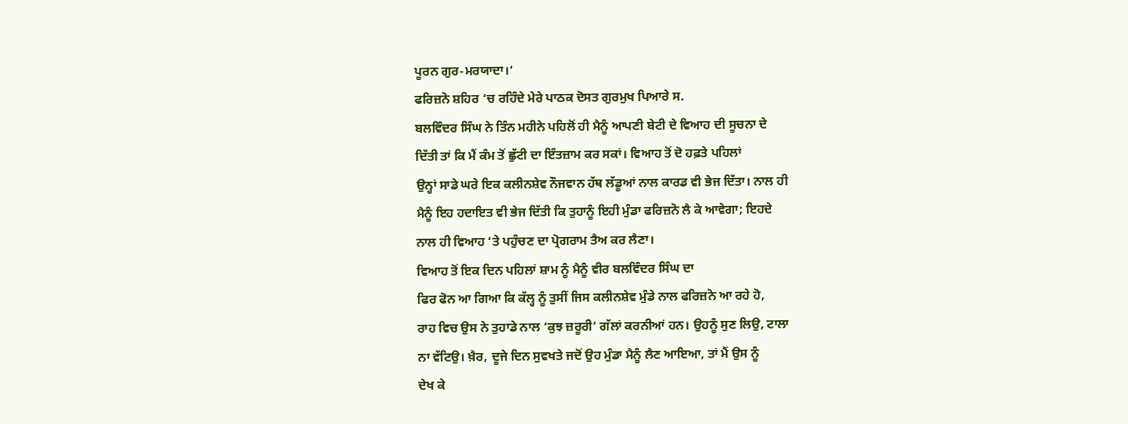ਪੂਰਨ ਗੁਰ-ਮਰਯਾਦਾ।‘
ਫਰਿਜ਼ਨੋ ਸ਼ਹਿਰ ‘ਚ ਰਹਿੰਦੇ ਮੇਰੇ ਪਾਠਕ ਦੋਸਤ ਗੁਰਮੁਖ ਪਿਆਰੇ ਸ.
ਬਲਵਿੰਦਰ ਸਿੰਘ ਨੇ ਤਿੰਨ ਮਹੀਨੇ ਪਹਿਲੋਂ ਹੀ ਮੈਨੂੰ ਆਪਣੀ ਬੇਟੀ ਦੇ ਵਿਆਹ ਦੀ ਸੂਚਨਾ ਦੇ
ਦਿੱਤੀ ਤਾਂ ਕਿ ਮੈਂ ਕੰਮ ਤੋਂ ਛੁੱਟੀ ਦਾ ਇੰਤਜ਼ਾਮ ਕਰ ਸਕਾਂ। ਵਿਆਹ ਤੋਂ ਦੋ ਹਫ਼ਤੇ ਪਹਿਲਾਂ
ਉਨ੍ਹਾਂ ਸਾਡੇ ਘਰੇ ਇਕ ਕਲੀਨਸ਼ੇਵ ਨੌਜਵਾਨ ਹੱਥ ਲੱਡੂਆਂ ਨਾਲ ਕਾਰਡ ਵੀ ਭੇਜ ਦਿੱਤਾ। ਨਾਲ ਹੀ
ਮੈਨੂੰ ਇਹ ਹਦਾਇਤ ਵੀ ਭੇਜ ਦਿੱਤੀ ਕਿ ਤੁਹਾਨੂੰ ਇਹੀ ਮੁੰਡਾ ਫਰਿਜ਼ਨੋ ਲੈ ਕੇ ਆਵੇਗਾ; ਇਹਦੇ
ਨਾਲ ਹੀ ਵਿਆਹ ‘ਤੇ ਪਹੁੰਚਣ ਦਾ ਪ੍ਰੋਗਰਾਮ ਤੈਅ ਕਰ ਲੈਣਾ।
ਵਿਆਹ ਤੋਂ ਇਕ ਦਿਨ ਪਹਿਲਾਂ ਸ਼ਾਮ ਨੂੰ ਮੈਨੂੰ ਵੀਰ ਬਲਵਿੰਦਰ ਸਿੰਘ ਦਾ
ਫਿਰ ਫੋਨ ਆ ਗਿਆ ਕਿ ਕੱਲ੍ਹ ਨੂੰ ਤੁਸੀਂ ਜਿਸ ਕਲੀਨਸ਼ੇਵ ਮੁੰਡੇ ਨਾਲ ਫਰਿਜ਼ਨੋ ਆ ਰਹੇ ਹੋ,
ਰਾਹ ਵਿਚ ਉਸ ਨੇ ਤੁਹਾਡੇ ਨਾਲ ‘ਕੁਝ ਜ਼ਰੂਰੀ‘ ਗੱਲਾਂ ਕਰਨੀਆਂ ਹਨ। ਉਹਨੂੰ ਸੁਣ ਲਿਉ, ਟਾਲਾ
ਨਾ ਵੱਟਿਉ। ਖ਼ੈਰ, ਦੂਜੇ ਦਿਨ ਸੁਵਖਤੇ ਜਦੋਂ ਉਹ ਮੁੰਡਾ ਮੈਨੂੰ ਲੈਣ ਆਇਆ, ਤਾਂ ਮੈਂ ਉਸ ਨੂੰ
ਦੇਖ ਕੇ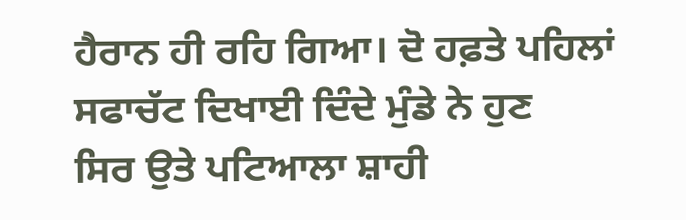ਹੈਰਾਨ ਹੀ ਰਹਿ ਗਿਆ। ਦੋ ਹਫ਼ਤੇ ਪਹਿਲਾਂ ਸਫਾਚੱਟ ਦਿਖਾਈ ਦਿੰਦੇ ਮੁੰਡੇ ਨੇ ਹੁਣ
ਸਿਰ ਉਤੇ ਪਟਿਆਲਾ ਸ਼ਾਹੀ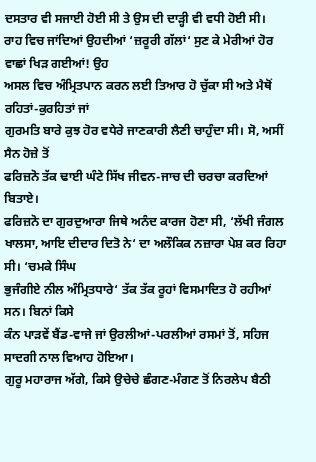ਦਸਤਾਰ ਵੀ ਸਜਾਈ ਹੋਈ ਸੀ ਤੇ ਉਸ ਦੀ ਦਾੜ੍ਹੀ ਵੀ ਵਧੀ ਹੋਈ ਸੀ।
ਰਾਹ ਵਿਚ ਜਾਂਦਿਆਂ ਉਹਦੀਆਂ ‘ਜ਼ਰੂਰੀ ਗੱਲਾਂ‘ ਸੁਣ ਕੇ ਮੇਰੀਆਂ ਹੋਰ ਵਾਛਾਂ ਖਿੜ ਗਈਆਂ! ਉਹ
ਅਸਲ ਵਿਚ ਅੰਮ੍ਰਿਤਪਾਨ ਕਰਨ ਲਈ ਤਿਆਰ ਹੋ ਚੁੱਕਾ ਸੀ ਅਤੇ ਮੈਥੋਂ ਰਹਿਤਾਂ-ਕੁਰਹਿਤਾਂ ਜਾਂ
ਗੁਰਮਤਿ ਬਾਰੇ ਕੁਝ ਹੋਰ ਵਧੇਰੇ ਜਾਣਕਾਰੀ ਲੈਣੀ ਚਾਹੁੰਦਾ ਸੀ। ਸੋ, ਅਸੀਂ ਸੈਨ ਹੋਜ਼ੇ ਤੋਂ
ਫਰਿਜ਼ਨੋ ਤੱਕ ਢਾਈ ਘੰਟੇ ਸਿੱਖ ਜੀਵਨ-ਜਾਚ ਦੀ ਚਰਚਾ ਕਰਦਿਆਂ ਬਿਤਾਏ।
ਫਰਿਜ਼ਨੋ ਦਾ ਗੁਰਦੁਆਰਾ ਜਿਥੇ ਅਨੰਦ ਕਾਰਜ ਹੋਣਾ ਸੀ, ‘ਲੱਖੀ ਜੰਗਲ
ਖਾਲਸਾ, ਆਇ ਦੀਦਾਰ ਦਿਤੋ ਨੇ‘ ਦਾ ਅਲੌਕਿਕ ਨਜ਼ਾਰਾ ਪੇਸ਼ ਕਰ ਰਿਹਾ ਸੀ। ‘ਚਮਕੇ ਸਿੰਘ
ਭੁਜੰਗੀਏ ਨੀਲ ਅੰਮ੍ਰਿਤਧਾਰੇ‘ ਤੱਕ ਤੱਕ ਰੂਹਾਂ ਵਿਸਮਾਦਿਤ ਹੋ ਰਹੀਆਂ ਸਨ। ਬਿਨਾਂ ਕਿਸੇ
ਕੰਨ ਪਾੜਵੇਂ ਬੈਂਡ-ਵਾਜੇ ਜਾਂ ਉਰਲੀਆਂ-ਪਰਲੀਆਂ ਰਸਮਾਂ ਤੋਂ, ਸਹਿਜ ਸਾਦਗੀ ਨਾਲ ਵਿਆਹ ਹੋਇਆ।
ਗੁਰੂ ਮਹਾਰਾਜ ਅੱਗੇ, ਕਿਸੇ ਉਚੇਚੇ ਛੰਗਣ-ਮੰਗਣ ਤੋਂ ਨਿਰਲੇਪ ਬੈਠੀ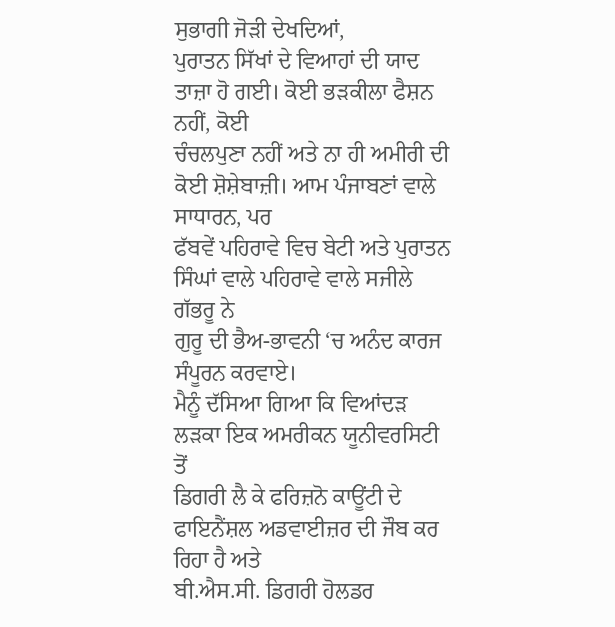ਸੁਭਾਗੀ ਜੋੜੀ ਦੇਖਦਿਆਂ,
ਪੁਰਾਤਨ ਸਿੱਖਾਂ ਦੇ ਵਿਆਹਾਂ ਦੀ ਯਾਦ ਤਾਜ਼ਾ ਹੋ ਗਈ। ਕੋਈ ਭੜਕੀਲਾ ਫੈਸ਼ਨ ਨਹੀਂ, ਕੋਈ
ਚੰਚਲਪੁਣਾ ਨਹੀਂ ਅਤੇ ਨਾ ਹੀ ਅਮੀਰੀ ਦੀ ਕੋਈ ਸ਼ੋਸ਼ੇਬਾਜ਼ੀ। ਆਮ ਪੰਜਾਬਣਾਂ ਵਾਲੇ ਸਾਧਾਰਨ, ਪਰ
ਫੱਬਵੇਂ ਪਹਿਰਾਵੇ ਵਿਚ ਬੇਟੀ ਅਤੇ ਪੁਰਾਤਨ ਸਿੰਘਾਂ ਵਾਲੇ ਪਹਿਰਾਵੇ ਵਾਲੇ ਸਜੀਲੇ ਗੱਭਰੂ ਨੇ
ਗੁਰੂ ਦੀ ਭੈਅ-ਭਾਵਨੀ ‘ਚ ਅਨੰਦ ਕਾਰਜ ਸੰਪੂਰਨ ਕਰਵਾਏ।
ਮੈਨੂੰ ਦੱਸਿਆ ਗਿਆ ਕਿ ਵਿਆਂਦੜ ਲੜਕਾ ਇਕ ਅਮਰੀਕਨ ਯੂਨੀਵਰਸਿਟੀ ਤੋਂ
ਡਿਗਰੀ ਲੈ ਕੇ ਫਰਿਜ਼ਨੋ ਕਾਊਂਟੀ ਦੇ ਫਾਇਨੈਂਸ਼ਲ ਅਡਵਾਈਜ਼ਰ ਦੀ ਜੌਬ ਕਰ ਰਿਹਾ ਹੈ ਅਤੇ
ਬੀ.ਐਸ.ਸੀ. ਡਿਗਰੀ ਹੋਲਡਰ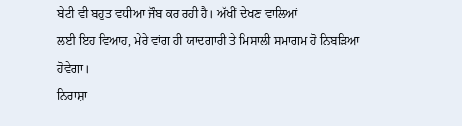ਬੇਟੀ ਵੀ ਬਹੁਤ ਵਧੀਆ ਜੌਬ ਕਰ ਰਹੀ ਹੈ। ਅੱਖੀਂ ਦੇਖਣ ਵਾਲਿਆਂ
ਲਈ ਇਹ ਵਿਆਹ, ਮੇਰੇ ਵਾਂਗ ਹੀ ਯਾਦਗਾਰੀ ਤੇ ਮਿਸਾਲੀ ਸਮਾਗਮ ਹੋ ਨਿਬੜਿਆ ਹੋਵੇਗਾ।
ਨਿਰਾਸ਼ਾ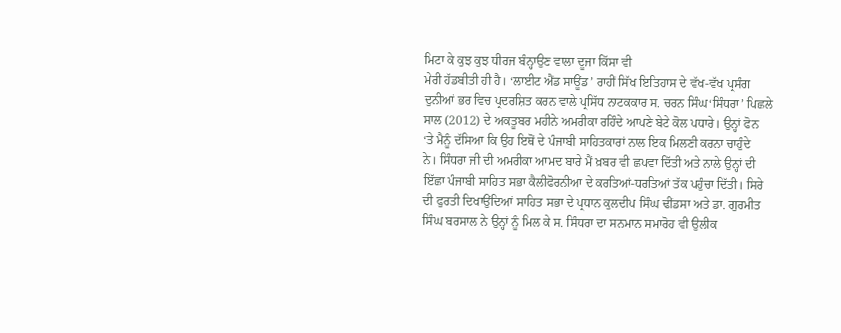ਮਿਟਾ ਕੇ ਕੁਝ ਕੁਝ ਧੀਰਜ ਬੰਨ੍ਹਾਉਣ ਵਾਲਾ ਦੂਜਾ ਕਿੱਸਾ ਵੀ
ਮੇਰੀ ਹੱਡਬੀਤੀ ਹੀ ਹੈ। ‘ਲਾਈਟ ਐਂਡ ਸਾਊਂਡ’ ਰਾਹੀਂ ਸਿੱਖ ਇਤਿਹਾਸ ਦੇ ਵੱਖ-ਵੱਖ ਪ੍ਰਸੰਗ
ਦੁਨੀਆਂ ਭਰ ਵਿਚ ਪ੍ਰਦਰਸ਼ਿਤ ਕਰਨ ਵਾਲੇ ਪ੍ਰਸਿੱਧ ਨਾਟਕਕਾਰ ਸ. ਚਰਨ ਸਿੰਘ‘ਸਿੰਧਰਾ’ ਪਿਛਲੇ
ਸਾਲ (2012) ਦੇ ਅਕਤੂਬਰ ਮਹੀਨੇ ਅਮਰੀਕਾ ਰਹਿੰਦੇ ਆਪਣੇ ਬੇਟੇ ਕੋਲ ਪਧਾਰੇ। ਉਨ੍ਹਾਂ ਫੋਨ
‘ਤੇ ਮੈਨੂੰ ਦੱਸਿਆ ਕਿ ਉਹ ਇਥੋਂ ਦੇ ਪੰਜਾਬੀ ਸਾਹਿਤਕਾਰਾਂ ਨਾਲ ਇਕ ਮਿਲਣੀ ਕਰਨਾ ਚਾਹੁੰਦੇ
ਨੇ। ਸਿੰਧਰਾ ਜੀ ਦੀ ਅਮਰੀਕਾ ਆਮਦ ਬਾਰੇ ਮੈਂ ਖ਼ਬਰ ਵੀ ਛਪਵਾ ਦਿੱਤੀ ਅਤੇ ਨਾਲੇ ਉਨ੍ਹਾਂ ਦੀ
ਇੱਛਾ ਪੰਜਾਬੀ ਸਾਹਿਤ ਸਭਾ ਕੈਲੀਫੋਰਨੀਆ ਦੇ ਕਰਤਿਆਂ-ਧਰਤਿਆਂ ਤੱਕ ਪਹੁੰਚਾ ਦਿੱਤੀ। ਸਿਰੇ
ਦੀ ਫੁਰਤੀ ਦਿਖਾਉਂਦਿਆਂ ਸਾਹਿਤ ਸਭਾ ਦੇ ਪ੍ਰਧਾਨ ਕੁਲਦੀਪ ਸਿੰਘ ਢੀਂਡਸਾ ਅਤੇ ਡਾ. ਗੁਰਮੀਤ
ਸਿੰਘ ਬਰਸਾਲ ਨੇ ਉਨ੍ਹਾਂ ਨੂੰ ਮਿਲ ਕੇ ਸ. ਸਿੰਧਰਾ ਦਾ ਸਨਮਾਨ ਸਮਾਰੋਹ ਵੀ ਉਲੀਕ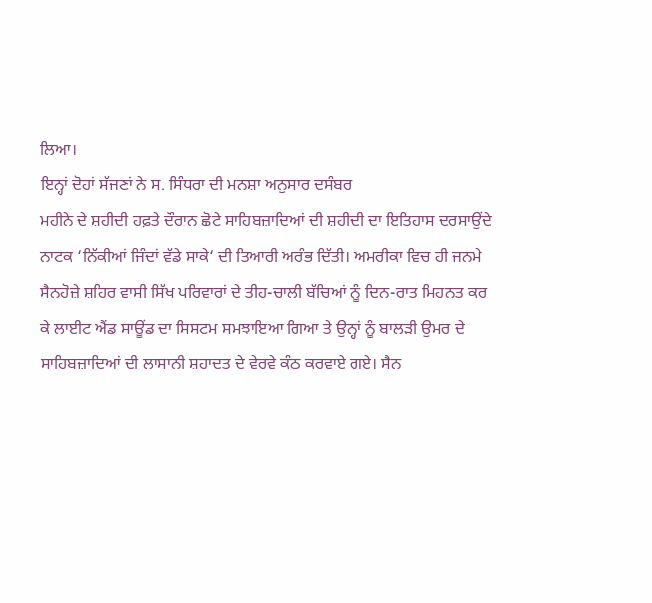ਲਿਆ।
ਇਨ੍ਹਾਂ ਦੋਹਾਂ ਸੱਜਣਾਂ ਨੇ ਸ. ਸਿੰਧਰਾ ਦੀ ਮਨਸ਼ਾ ਅਨੁਸਾਰ ਦਸੰਬਰ
ਮਹੀਨੇ ਦੇ ਸ਼ਹੀਦੀ ਹਫ਼ਤੇ ਦੌਰਾਨ ਛੋਟੇ ਸਾਹਿਬਜ਼ਾਦਿਆਂ ਦੀ ਸ਼ਹੀਦੀ ਦਾ ਇਤਿਹਾਸ ਦਰਸਾਉਂਦੇ
ਨਾਟਕ ‘ਨਿੱਕੀਆਂ ਜਿੰਦਾਂ ਵੱਡੇ ਸਾਕੇ‘ ਦੀ ਤਿਆਰੀ ਅਰੰਭ ਦਿੱਤੀ। ਅਮਰੀਕਾ ਵਿਚ ਹੀ ਜਨਮੇ
ਸੈਨਹੋਜ਼ੇ ਸ਼ਹਿਰ ਵਾਸੀ ਸਿੱਖ ਪਰਿਵਾਰਾਂ ਦੇ ਤੀਹ-ਚਾਲੀ ਬੱਚਿਆਂ ਨੂੰ ਦਿਨ-ਰਾਤ ਮਿਹਨਤ ਕਰ
ਕੇ ਲਾਈਟ ਐਂਡ ਸਾਊਂਡ ਦਾ ਸਿਸਟਮ ਸਮਝਾਇਆ ਗਿਆ ਤੇ ਉਨ੍ਹਾਂ ਨੂੰ ਬਾਲੜੀ ਉਮਰ ਦੇ
ਸਾਹਿਬਜ਼ਾਦਿਆਂ ਦੀ ਲਾਸਾਨੀ ਸ਼ਹਾਦਤ ਦੇ ਵੇਰਵੇ ਕੰਠ ਕਰਵਾਏ ਗਏ। ਸੈਨ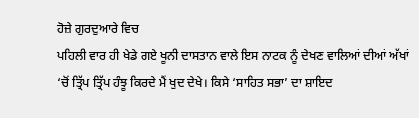ਹੋਜ਼ੇ ਗੁਰਦੁਆਰੇ ਵਿਚ
ਪਹਿਲੀ ਵਾਰ ਹੀ ਖੇਡੇ ਗਏ ਖੂਨੀ ਦਾਸਤਾਨ ਵਾਲੇ ਇਸ ਨਾਟਕ ਨੂੰ ਦੇਖਣ ਵਾਲਿਆਂ ਦੀਆਂ ਅੱਖਾਂ
‘ਚੋਂ ਤ੍ਰਿੱਪ ਤ੍ਰਿੱਪ ਹੰਝੂ ਕਿਰਦੇ ਮੈਂ ਖੁਦ ਦੇਖੇ। ਕਿਸੇ ‘ਸਾਹਿਤ ਸਭਾ’ ਦਾ ਸ਼ਾਇਦ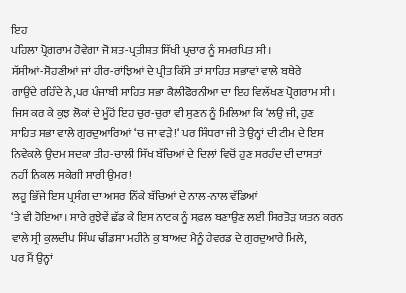ਇਹ
ਪਹਿਲਾ ਪ੍ਰੋਗਰਾਮ ਹੋਵੇਗਾ ਜੋ ਸ਼ਤ-ਪ੍ਰਤੀਸ਼ਤ ਸਿੱਖੀ ਪ੍ਰਚਾਰ ਨੂੰ ਸਮਰਪਿਤ ਸੀ।
ਸੱਸੀਆਂ-ਸੋਹਣੀਆਂ ਜਾਂ ਹੀਰ-ਰਾਂਝਿਆਂ ਦੇ ਪ੍ਰੀਤ ਕਿੱਸੇ ਤਾਂ ਸਾਹਿਤ ਸਭਾਵਾਂ ਵਾਲੇ ਬਥੇਰੇ
ਗਾਉਂਦੇ ਰਹਿੰਦੇ ਨੇ,ਪਰ ਪੰਜਾਬੀ ਸਾਹਿਤ ਸਭਾ ਕੈਲੀਫੋਰਨੀਆ ਦਾ ਇਹ ਵਿਲੱਖਣ ਪ੍ਰੋਗਰਾਮ ਸੀ।
ਜਿਸ ਕਰ ਕੇ ਕੁਝ ਲੋਕਾਂ ਦੇ ਮੂੰਹੋਂ ਇਹ ਚੁਰ-ਚੁਰਾ ਵੀ ਸੁਣਨ ਨੂੰ ਮਿਲਿਆ ਕਿ ‘ਲਉ ਜੀ, ਹੁਣ
ਸਾਹਿਤ ਸਭਾ ਵਾਲੇ ਗੁਰਦੁਆਰਿਆਂ ‘ਚ ਜਾ ਵੜੇ!‘ ਪਰ ਸਿੰਧਰਾ ਜੀ ਤੇ ਉਨ੍ਹਾਂ ਦੀ ਟੀਮ ਦੇ ਇਸ
ਨਿਵੇਕਲੇ ਉਦਮ ਸਦਕਾ ਤੀਹ-ਚਾਲੀ ਸਿੱਖ ਬੱਚਿਆਂ ਦੇ ਦਿਲਾਂ ਵਿਚੋਂ ਹੁਣ ਸਰਹੰਦ ਦੀ ਦਾਸਤਾਂ
ਨਹੀਂ ਨਿਕਲ ਸਕੇਗੀ ਸਾਰੀ ਉਮਰ!
ਲਹੂ ਭਿੱਜੇ ਇਸ ਪ੍ਰਸੰਗ ਦਾ ਅਸਰ ਨਿੱਕੇ ਬੱਚਿਆਂ ਦੇ ਨਾਲ-ਨਾਲ ਵੱਡਿਆਂ
‘ਤੇ ਵੀ ਹੋਇਆ। ਸਾਰੇ ਰੁਝੇਵੇਂ ਛੱਡ ਕੇ ਇਸ ਨਾਟਕ ਨੂੰ ਸਫ਼ਲ ਬਣਾਉਣ ਲਈ ਸਿਰਤੋੜ ਯਤਨ ਕਰਨ
ਵਾਲੇ ਸ੍ਰੀ ਕੁਲਦੀਪ ਸਿੰਘ ਢੀਂਡਸਾ ਮਹੀਨੇ ਕੁ ਬਾਅਦ ਮੈਨੂੰ ਹੇਵਰਡ ਦੇ ਗੁਰਦੁਆਰੇ ਮਿਲੇ,
ਪਰ ਮੈਂ ਉਨ੍ਹਾਂ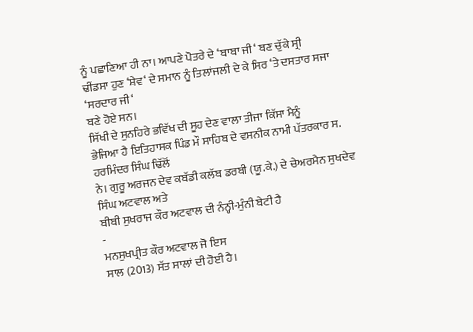ਨੂੰ ਪਛਾਣਿਆ ਹੀ ਨਾ। ਆਪਣੇ ਪੋਤਰੇ ਦੇ ‘ਬਾਬਾ ਜੀ‘ ਬਣ ਚੁੱਕੇ ਸ੍ਰੀ
ਢੀਂਡਸਾ ਹੁਣ ‘ਸ਼ੇਵ‘ ਦੇ ਸਮਾਨ ਨੂੰ ਤਿਲਾਂਜਲੀ ਦੇ ਕੇ ਸਿਰ ‘ਤੇ ਦਸਤਾਰ ਸਜਾ ‘ਸਰਦਾਰ ਜੀ‘
ਬਣੇ ਹੋਏ ਸਨ।
ਸਿੱਖੀ ਦੇ ਸੁਨਹਿਰੇ ਭਵਿੱਖ ਦੀ ਸੂਹ ਦੇਣ ਵਾਲਾ ਤੀਜਾ ਕਿੱਸਾ ਮੈਨੂੰ
ਭੇਜਿਆ ਹੈ ਇਤਿਹਾਸਕ ਪਿੰਡ ਮੌ ਸਾਹਿਬ ਦੇ ਵਸਨੀਕ ਨਾਮੀ ਪੱਤਰਕਾਰ ਸ. ਹਰਮਿੰਦਰ ਸਿੰਘ ਢਿੱਲੋਂ
ਨੇ। ਗੁਰੂ ਅਰਜਨ ਦੇਵ ਕਬੱਡੀ ਕਲੱਬ ਡਰਬੀ (ਯੂ.ਕੇ.) ਦੇ ਚੇਅਰਮੈਨ ਸੁਖਦੇਵ ਸਿੰਘ ਅਟਵਾਲ ਅਤੇ
ਬੀਬੀ ਸੁਖਰਾਜ ਕੌਰ ਅਟਵਾਲ ਦੀ ਨੰਨ੍ਹੀ-ਮੁੰਨੀ ਬੇਟੀ ਹੈ
-
ਮਨਸੁਖਪ੍ਰੀਤ ਕੌਰ ਅਟਵਾਲ ਜੋ ਇਸ
ਸਾਲ (2013) ਸੱਤ ਸਾਲਾਂ ਦੀ ਹੋਈ ਹੈ।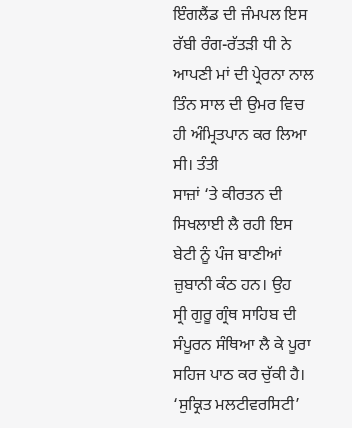ਇੰਗਲੈਂਡ ਦੀ ਜੰਮਪਲ ਇਸ ਰੱਬੀ ਰੰਗ-ਰੱਤੜੀ ਧੀ ਨੇ
ਆਪਣੀ ਮਾਂ ਦੀ ਪ੍ਰੇਰਨਾ ਨਾਲ ਤਿੰਨ ਸਾਲ ਦੀ ਉਮਰ ਵਿਚ ਹੀ ਅੰਮ੍ਰਿਤਪਾਨ ਕਰ ਲਿਆ ਸੀ। ਤੰਤੀ
ਸਾਜ਼ਾਂ ‘ਤੇ ਕੀਰਤਨ ਦੀ ਸਿਖਲਾਈ ਲੈ ਰਹੀ ਇਸ ਬੇਟੀ ਨੂੰ ਪੰਜ ਬਾਣੀਆਂ ਜ਼ੁਬਾਨੀ ਕੰਠ ਹਨ। ਉਹ
ਸ੍ਰੀ ਗੁਰੂ ਗ੍ਰੰਥ ਸਾਹਿਬ ਦੀ ਸੰਪੂਰਨ ਸੰਥਿਆ ਲੈ ਕੇ ਪੂਰਾ ਸਹਿਜ ਪਾਠ ਕਰ ਚੁੱਕੀ ਹੈ।
‘ਸੁਕ੍ਰਿਤ ਮਲਟੀਵਰਸਿਟੀ’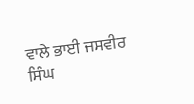ਵਾਲੇ ਭਾਈ ਜਸਵੀਰ ਸਿੰਘ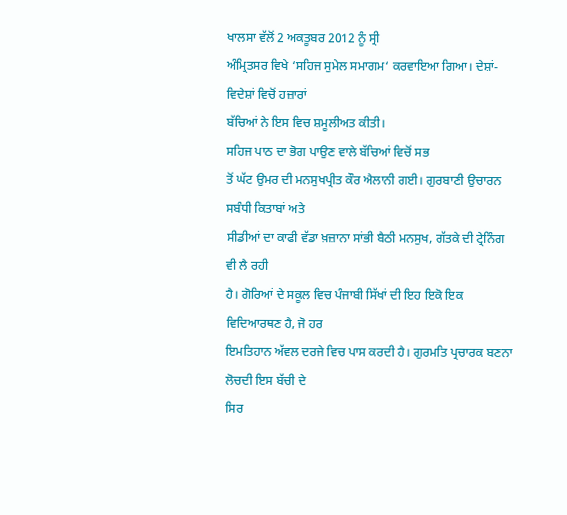ਖਾਲਸਾ ਵੱਲੋਂ 2 ਅਕਤੂਬਰ 2012 ਨੂੰ ਸ੍ਰੀ
ਅੰਮ੍ਰਿਤਸਰ ਵਿਖੇ ‘ਸਹਿਜ ਸੁਮੇਲ ਸਮਾਗਮ‘ ਕਰਵਾਇਆ ਗਿਆ। ਦੇਸ਼ਾਂ-ਵਿਦੇਸ਼ਾਂ ਵਿਚੋਂ ਹਜ਼ਾਰਾਂ
ਬੱਚਿਆਂ ਨੇ ਇਸ ਵਿਚ ਸ਼ਮੂਲੀਅਤ ਕੀਤੀ।
ਸਹਿਜ ਪਾਠ ਦਾ ਭੋਗ ਪਾਉਣ ਵਾਲੇ ਬੱਚਿਆਂ ਵਿਚੋਂ ਸਭ
ਤੋਂ ਘੱਟ ਉਮਰ ਦੀ ਮਨਸੁਖਪ੍ਰੀਤ ਕੌਰ ਐਲਾਨੀ ਗਈ। ਗੁਰਬਾਣੀ ਉਚਾਰਨ ਸਬੰਧੀ ਕਿਤਾਬਾਂ ਅਤੇ
ਸੀਡੀਆਂ ਦਾ ਕਾਫੀ ਵੱਡਾ ਖ਼ਜ਼ਾਨਾ ਸਾਂਭੀ ਬੈਠੀ ਮਨਸੁਖ, ਗੱਤਕੇ ਦੀ ਟ੍ਰੇਨਿੰਗ ਵੀ ਲੈ ਰਹੀ
ਹੈ। ਗੋਰਿਆਂ ਦੇ ਸਕੂਲ ਵਿਚ ਪੰਜਾਬੀ ਸਿੱਖਾਂ ਦੀ ਇਹ ਇਕੋ ਇਕ ਵਿਦਿਆਰਥਣ ਹੈ, ਜੋ ਹਰ
ਇਮਤਿਹਾਨ ਅੱਵਲ ਦਰਜੇ ਵਿਚ ਪਾਸ ਕਰਦੀ ਹੈ। ਗੁਰਮਤਿ ਪ੍ਰਚਾਰਕ ਬਣਨਾ ਲੋਚਦੀ ਇਸ ਬੱਚੀ ਦੇ
ਸਿਰ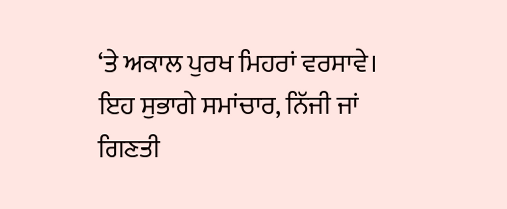‘ਤੇ ਅਕਾਲ ਪੁਰਖ ਮਿਹਰਾਂ ਵਰਸਾਵੇ।
ਇਹ ਸੁਭਾਗੇ ਸਮਾਂਚਾਰ, ਨਿੱਜੀ ਜਾਂ
ਗਿਣਤੀ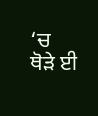‘ਚ ਥੋੜੇ ਈ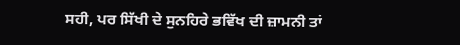ਸਹੀ, ਪਰ ਸਿੱਖੀ ਦੇ ਸੁਨਹਿਰੇ ਭਵਿੱਖ ਦੀ ਜ਼ਾਮਨੀ ਤਾਂ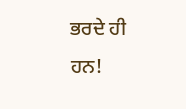ਭਰਦੇ ਹੀ ਹਨ!